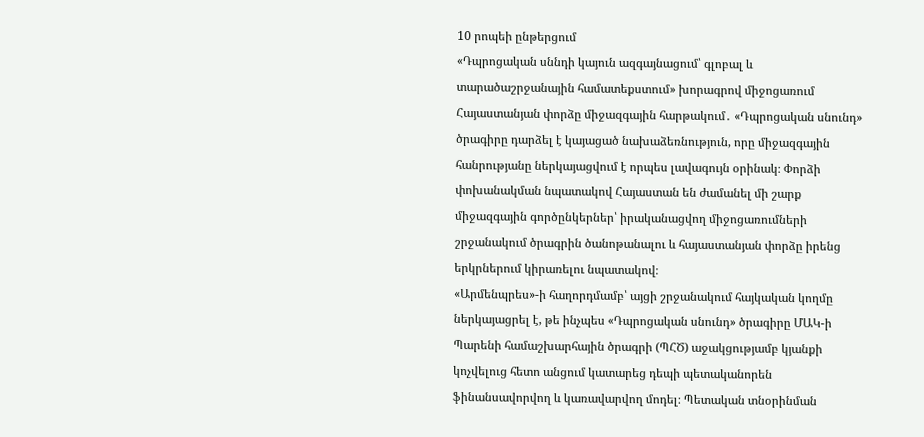10 րոպեի ընթերցում
«Դպրոցական սննդի կայուն ազգայնացում՝ գլոբալ և տարածաշրջանային համատեքստում» խորագրով միջոցառում
Հայաստանյան փորձը միջազգային հարթակում․ «Դպրոցական սնունդ» ծրագիրը դարձել է կայացած նախաձեռնություն, որը միջազգային հանրությանը ներկայացվում է որպես լավագույն օրինակ։ Փորձի փոխանակման նպատակով Հայաստան են ժամանել մի շարք միջազգային գործընկերներ՝ իրականացվող միջոցառումների շրջանակում ծրագրին ծանոթանալու և հայաստանյան փորձը իրենց երկրներում կիրառելու նպատակով։
«Արմենպրես»-ի հաղորդմամբ՝ այցի շրջանակում հայկական կողմը ներկայացրել է, թե ինչպես «Դպրոցական սնունդ» ծրագիրը ՄԱԿ-ի Պարենի համաշխարհային ծրագրի (ՊՀԾ) աջակցությամբ կյանքի կոչվելուց հետո անցում կատարեց դեպի պետականորեն ֆինանսավորվող և կառավարվող մոդել։ Պետական տնօրինման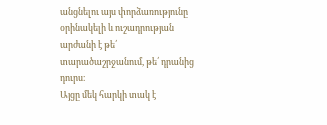անցնելու այս փորձառությունը օրինակելի և ուշադրության արժանի է թե՛ տարածաշրջանում, թե՛ դրանից դուրս։
Այցը մեկ հարկի տակ է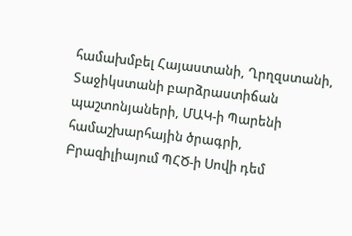համախմբել Հայաստանի, Ղրղզստանի, Տաջիկստանի բարձրաստիճան պաշտոնյաների, ՄԱԿ-ի Պարենի համաշխարհային ծրագրի, Բրազիլիայում ՊՀԾ-ի Սովի դեմ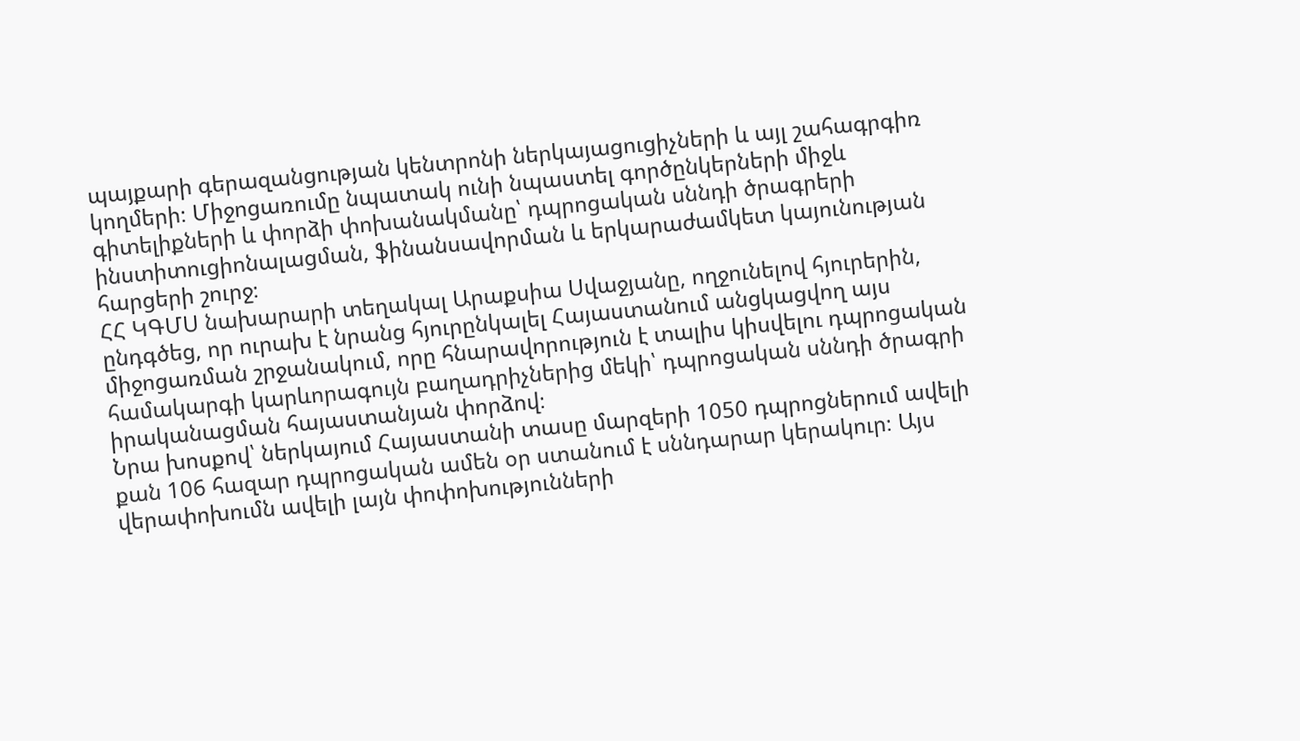պայքարի գերազանցության կենտրոնի ներկայացուցիչների և այլ շահագրգիռ կողմերի։ Միջոցառումը նպատակ ունի նպաստել գործընկերների միջև գիտելիքների և փորձի փոխանակմանը՝ դպրոցական սննդի ծրագրերի ինստիտուցիոնալացման, ֆինանսավորման և երկարաժամկետ կայունության հարցերի շուրջ։
ՀՀ ԿԳՄՍ նախարարի տեղակալ Արաքսիա Սվաջյանը, ողջունելով հյուրերին, ընդգծեց, որ ուրախ է նրանց հյուրընկալել Հայաստանում անցկացվող այս միջոցառման շրջանակում, որը հնարավորություն է տալիս կիսվելու դպրոցական համակարգի կարևորագույն բաղադրիչներից մեկի՝ դպրոցական սննդի ծրագրի իրականացման հայաստանյան փորձով։
Նրա խոսքով՝ ներկայում Հայաստանի տասը մարզերի 1050 դպրոցներում ավելի քան 106 հազար դպրոցական ամեն օր ստանում է սննդարար կերակուր։ Այս վերափոխումն ավելի լայն փոփոխությունների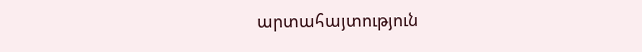արտահայտություն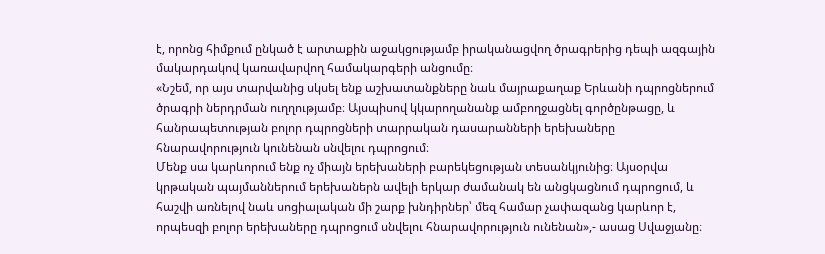է, որոնց հիմքում ընկած է արտաքին աջակցությամբ իրականացվող ծրագրերից դեպի ազգային մակարդակով կառավարվող համակարգերի անցումը։
«Նշեմ, որ այս տարվանից սկսել ենք աշխատանքները նաև մայրաքաղաք Երևանի դպրոցներում ծրագրի ներդրման ուղղությամբ։ Այսպիսով կկարողանանք ամբողջացնել գործընթացը, և հանրապետության բոլոր դպրոցների տարրական դասարանների երեխաները հնարավորություն կունենան սնվելու դպրոցում։
Մենք սա կարևորում ենք ոչ միայն երեխաների բարեկեցության տեսանկյունից։ Այսօրվա կրթական պայմաններում երեխաներն ավելի երկար ժամանակ են անցկացնում դպրոցում, և հաշվի առնելով նաև սոցիալական մի շարք խնդիրներ՝ մեզ համար չափազանց կարևոր է, որպեսզի բոլոր երեխաները դպրոցում սնվելու հնարավորություն ունենան»,- ասաց Սվաջյանը։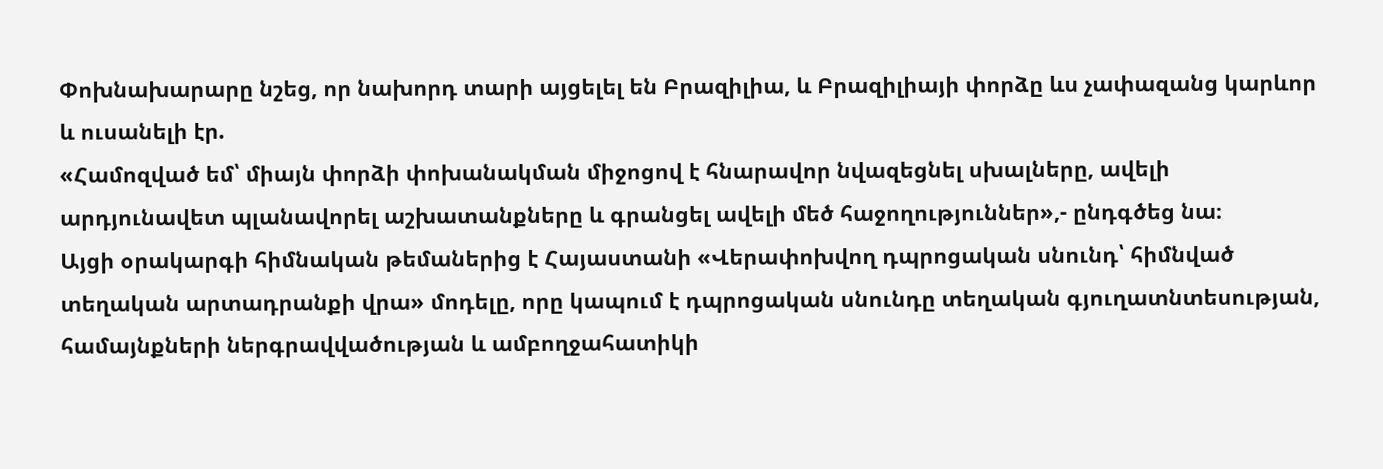Փոխնախարարը նշեց, որ նախորդ տարի այցելել են Բրազիլիա, և Բրազիլիայի փորձը ևս չափազանց կարևոր և ուսանելի էր.
«Համոզված եմ՝ միայն փորձի փոխանակման միջոցով է հնարավոր նվազեցնել սխալները, ավելի արդյունավետ պլանավորել աշխատանքները և գրանցել ավելի մեծ հաջողություններ»,- ընդգծեց նա։
Այցի օրակարգի հիմնական թեմաներից է Հայաստանի «Վերափոխվող դպրոցական սնունդ՝ հիմնված տեղական արտադրանքի վրա» մոդելը, որը կապում է դպրոցական սնունդը տեղական գյուղատնտեսության, համայնքների ներգրավվածության և ամբողջահատիկի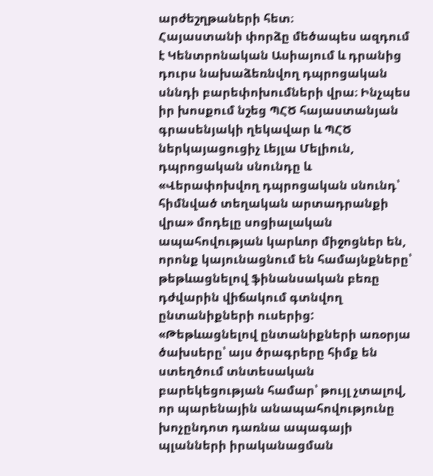արժեշղթաների հետ։
Հայաստանի փորձը մեծապես ազդում է Կենտրոնական Ասիայում և դրանից դուրս նախաձեռնվող դպրոցական սննդի բարեփոխումների վրա։ Ինչպես իր խոսքում նշեց ՊՀԾ հայաստանյան գրասենյակի ղեկավար և ՊՀԾ ներկայացուցիչ Լեյլա Մելիուն, դպրոցական սնունդը և «Վերափոխվող դպրոցական սնունդ՝ հիմնված տեղական արտադրանքի վրա» մոդելը սոցիալական ապահովության կարևոր միջոցներ են, որոնք կայունացնում են համայնքները՝ թեթևացնելով ֆինանսական բեռը դժվարին վիճակում գտնվող ընտանիքների ուսերից:
«Թեթևացնելով ընտանիքների առօրյա ծախսերը՝ այս ծրագրերը հիմք են ստեղծում տնտեսական բարեկեցության համար՝ թույլ չտալով, որ պարենային անապահովությունը խոչընդոտ դառնա ապագայի պլանների իրականացման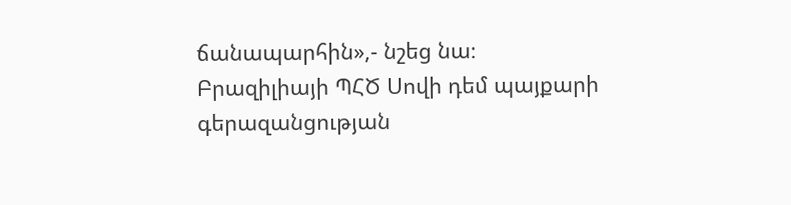ճանապարհին»,- նշեց նա։
Բրազիլիայի ՊՀԾ Սովի դեմ պայքարի գերազանցության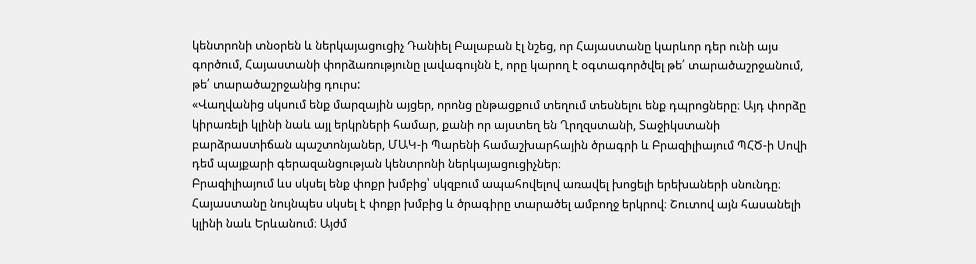կենտրոնի տնօրեն և ներկայացուցիչ Դանիել Բալաբան էլ նշեց, որ Հայաստանը կարևոր դեր ունի այս գործում, Հայաստանի փորձառությունը լավագույնն է, որը կարող է օգտագործվել թե՛ տարածաշրջանում, թե՛ տարածաշրջանից դուրս:
«Վաղվանից սկսում ենք մարզային այցեր, որոնց ընթացքում տեղում տեսնելու ենք դպրոցները։ Այդ փորձը կիրառելի կլինի նաև այլ երկրների համար, քանի որ այստեղ են Ղրղզստանի, Տաջիկստանի բարձրաստիճան պաշտոնյաներ, ՄԱԿ-ի Պարենի համաշխարհային ծրագրի և Բրազիլիայում ՊՀԾ-ի Սովի դեմ պայքարի գերազանցության կենտրոնի ներկայացուցիչներ։
Բրազիլիայում ևս սկսել ենք փոքր խմբից՝ սկզբում ապահովելով առավել խոցելի երեխաների սնունդը։ Հայաստանը նույնպես սկսել է փոքր խմբից և ծրագիրը տարածել ամբողջ երկրով։ Շուտով այն հասանելի կլինի նաև Երևանում։ Այժմ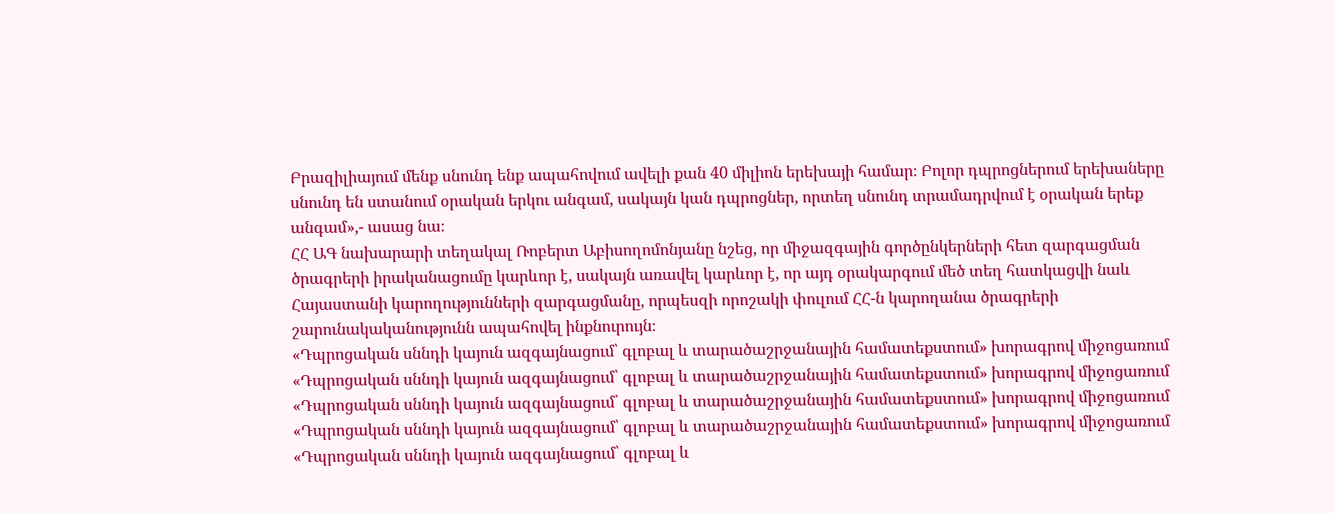Բրազիլիայում մենք սնունդ ենք ապահովում ավելի քան 40 միլիոն երեխայի համար։ Բոլոր դպրոցներում երեխաները սնունդ են ստանում օրական երկու անգամ, սակայն կան դպրոցներ, որտեղ սնունդ տրամադրվում է օրական երեք անգամ»,- ասաց նա։
ՀՀ ԱԳ նախարարի տեղակալ Ռոբերտ Աբիսողոմոնյանը նշեց, որ միջազգային գործընկերների հետ զարգացման ծրագրերի իրականացումը կարևոր է, սակայն առավել կարևոր է, որ այդ օրակարգում մեծ տեղ հատկացվի նաև Հայաստանի կարողությունների զարգացմանը, որպեսզի որոշակի փուլում ՀՀ-ն կարողանա ծրագրերի շարունակականությունն ապահովել ինքնուրույն։
«Դպրոցական սննդի կայուն ազգայնացում՝ գլոբալ և տարածաշրջանային համատեքստում» խորագրով միջոցառում
«Դպրոցական սննդի կայուն ազգայնացում՝ գլոբալ և տարածաշրջանային համատեքստում» խորագրով միջոցառում
«Դպրոցական սննդի կայուն ազգայնացում՝ գլոբալ և տարածաշրջանային համատեքստում» խորագրով միջոցառում
«Դպրոցական սննդի կայուն ազգայնացում՝ գլոբալ և տարածաշրջանային համատեքստում» խորագրով միջոցառում
«Դպրոցական սննդի կայուն ազգայնացում՝ գլոբալ և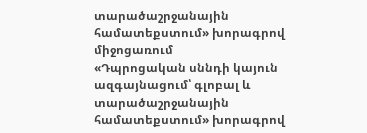տարածաշրջանային համատեքստում» խորագրով միջոցառում
«Դպրոցական սննդի կայուն ազգայնացում՝ գլոբալ և տարածաշրջանային համատեքստում» խորագրով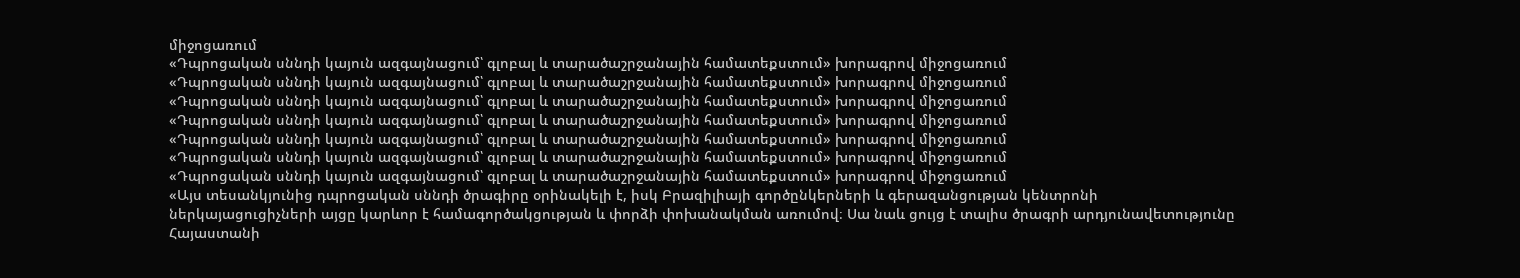միջոցառում
«Դպրոցական սննդի կայուն ազգայնացում՝ գլոբալ և տարածաշրջանային համատեքստում» խորագրով միջոցառում
«Դպրոցական սննդի կայուն ազգայնացում՝ գլոբալ և տարածաշրջանային համատեքստում» խորագրով միջոցառում
«Դպրոցական սննդի կայուն ազգայնացում՝ գլոբալ և տարածաշրջանային համատեքստում» խորագրով միջոցառում
«Դպրոցական սննդի կայուն ազգայնացում՝ գլոբալ և տարածաշրջանային համատեքստում» խորագրով միջոցառում
«Դպրոցական սննդի կայուն ազգայնացում՝ գլոբալ և տարածաշրջանային համատեքստում» խորագրով միջոցառում
«Դպրոցական սննդի կայուն ազգայնացում՝ գլոբալ և տարածաշրջանային համատեքստում» խորագրով միջոցառում
«Դպրոցական սննդի կայուն ազգայնացում՝ գլոբալ և տարածաշրջանային համատեքստում» խորագրով միջոցառում
«Այս տեսանկյունից դպրոցական սննդի ծրագիրը օրինակելի է, իսկ Բրազիլիայի գործընկերների և գերազանցության կենտրոնի ներկայացուցիչների այցը կարևոր է համագործակցության և փորձի փոխանակման առումով։ Սա նաև ցույց է տալիս ծրագրի արդյունավետությունը Հայաստանի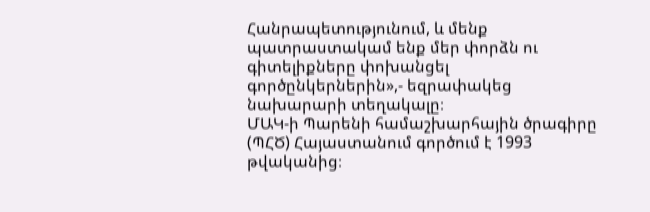Հանրապետությունում, և մենք պատրաստակամ ենք մեր փորձն ու գիտելիքները փոխանցել գործընկերներին»,- եզրափակեց նախարարի տեղակալը։
ՄԱԿ-ի Պարենի համաշխարհային ծրագիրը (ՊՀԾ) Հայաստանում գործում է 1993 թվականից։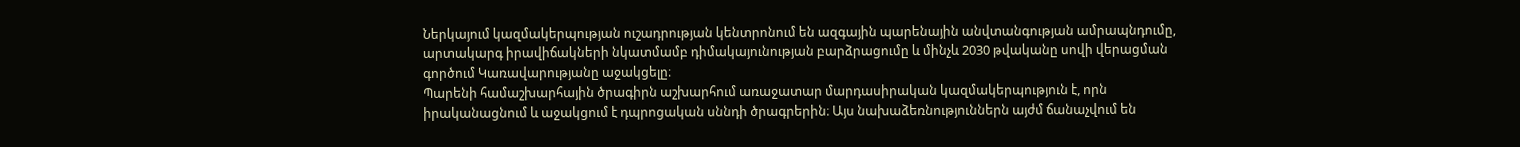Ներկայում կազմակերպության ուշադրության կենտրոնում են ազգային պարենային անվտանգության ամրապնդումը, արտակարգ իրավիճակների նկատմամբ դիմակայունության բարձրացումը և մինչև 2030 թվականը սովի վերացման գործում Կառավարությանը աջակցելը։
Պարենի համաշխարհային ծրագիրն աշխարհում առաջատար մարդասիրական կազմակերպություն է, որն իրականացնում և աջակցում է դպրոցական սննդի ծրագրերին։ Այս նախաձեռնություններն այժմ ճանաչվում են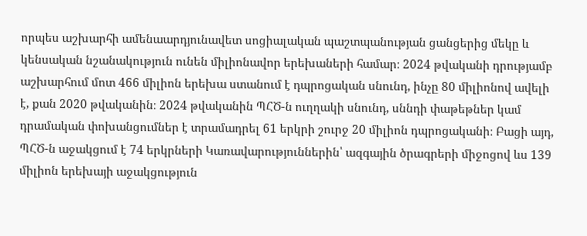որպես աշխարհի ամենաարդյունավետ սոցիալական պաշտպանության ցանցերից մեկը և կենսական նշանակություն ունեն միլիոնավոր երեխաների համար։ 2024 թվականի դրությամբ աշխարհում մոտ 466 միլիոն երեխա ստանում է դպրոցական սնունդ, ինչը 80 միլիոնով ավելի է, քան 2020 թվականին։ 2024 թվականին ՊՀԾ-ն ուղղակի սնունդ, սննդի փաթեթներ կամ դրամական փոխանցումներ է տրամադրել 61 երկրի շուրջ 20 միլիոն դպրոցականի։ Բացի այդ, ՊՀԾ-ն աջակցում է 74 երկրների Կառավարություններին՝ ազգային ծրագրերի միջոցով ևս 139 միլիոն երեխայի աջակցություն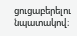ցուցաբերելու նպատակով։